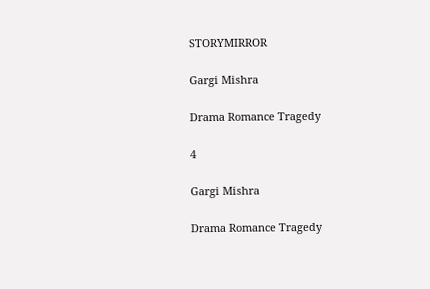STORYMIRROR

Gargi Mishra

Drama Romance Tragedy

4

Gargi Mishra

Drama Romance Tragedy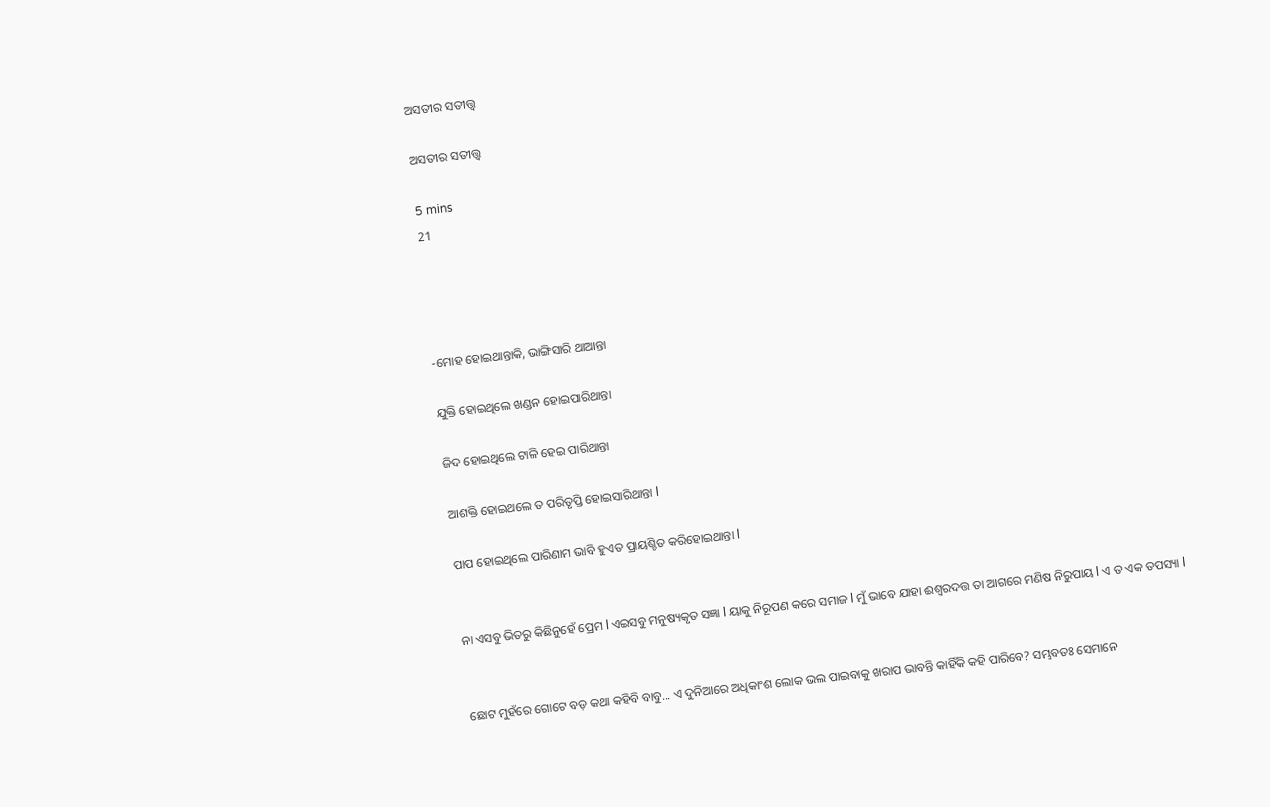ଅସତୀର ସତୀତ୍ତ୍ୱ

ଅସତୀର ସତୀତ୍ତ୍ୱ

5 mins
21




-ମୋହ ହୋଇଥାନ୍ତାକି, ଭାଙ୍ଗିସାରି ଥାଆନ୍ତା

ଯୁକ୍ତି ହୋଇଥିଲେ ଖଣ୍ଡନ ହୋଇପାରିଥାନ୍ତା

ଜିଦ ହୋଇଥିଲେ ଟାଳି ହେଇ ପାରିଥାନ୍ତା

ଆଶକ୍ତି ହୋଇଥଲେ ତ ପରିତୃପ୍ତି ହୋଇସାରିଥାନ୍ତା l

ପାପ ହୋଇଥିଲେ ପାରିଣାମ ଭାବି ହୁଏତ ପ୍ରାୟଶ୍ଚିତ କରିହୋଇଥାନ୍ତା l


ନା ଏସବୁ ଭିତରୁ କିଛିନୁହେଁ ପ୍ରେମ l ଏଇସବୁ ମନୁଷ୍ୟକୃତ ସଜ୍ଞା l ୟାକୁ ନିରୂପଣ କରେ ସମାଜ l ମୁଁ ଭାବେ ଯାହା ଈଶ୍ୱରଦତ୍ତ ତା ଆଗରେ ମଣିଷ ନିରୁପାୟ l ଏ ତ ଏକ ତପସ୍ୟା l


ଛୋଟ ମୁହଁରେ ଗୋଟେ ବଡ଼ କଥା କହିବି ବାବୁ... ଏ ଦୁନିଆରେ ଅଧିକାଂଶ ଲୋକ ଭଲ ପାଇବାକୁ ଖରାପ ଭାବନ୍ତି କାହିଁକି କହି ପାରିବେ? ସମ୍ଭବତଃ ସେମାନେ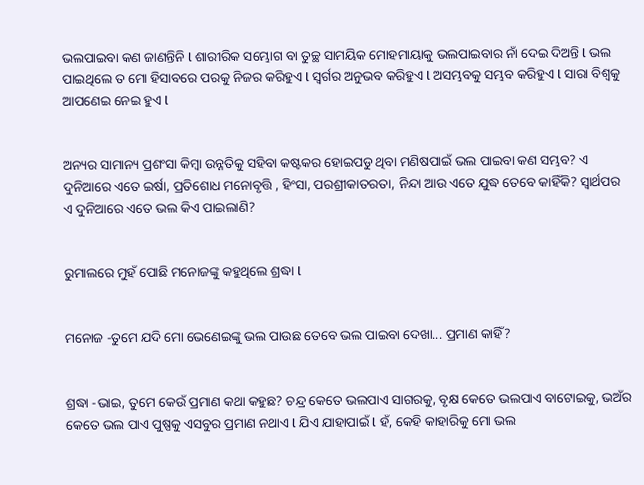ଭଲପାଇବା କଣ ଜାଣନ୍ତିନି l ଶାରୀରିକ ସମ୍ଭୋଗ ବା ତୁଚ୍ଛ ସାମୟିକ ମୋହମାୟାକୁ ଭଲପାଇବାର ନାଁ ଦେଇ ଦିଅନ୍ତି l ଭଲ ପାଇଥିଲେ ତ ମୋ ହିସାବରେ ପରକୁ ନିଜର କରିହୁଏ l ସ୍ୱର୍ଗର ଅନୁଭବ କରିହୁଏ l ଅସମ୍ଭବକୁ ସମ୍ଭବ କରିହୁଏ l ସାରା ବିଶ୍ଵକୁ ଆପଣେଇ ନେଇ ହୁଏ l


ଅନ୍ୟର ସାମାନ୍ୟ ପ୍ରଶଂସା କିମ୍ବା ଉନ୍ନତିକୁ ସହିବା କଷ୍ଟକର ହୋଇପଡୁ ଥିବା ମଣିଷପାଇଁ ଭଲ ପାଇବା କଣ ସମ୍ଭବ? ଏ ଦୁନିଆରେ ଏତେ ଇର୍ଷା, ପ୍ରତିଶୋଧ ମନୋବୃତ୍ତି , ହିଂସା, ପରଶ୍ରୀକାତରତା, ନିନ୍ଦା ଆଉ ଏତେ ଯୁଦ୍ଧ ତେବେ କାହିଁକି? ସ୍ୱାର୍ଥପର ଏ ଦୁନିଆରେ ଏତେ ଭଲ କିଏ ପାଇଲାଣି?


ରୁମାଲରେ ମୁହଁ ପୋଛି ମନୋଜଙ୍କୁ କହୁଥିଲେ ଶ୍ରଦ୍ଧା l


ମନୋଜ -ତୁମେ ଯଦି ମୋ ଭେଣେଇଙ୍କୁ ଭଲ ପାଉଛ ତେବେ ଭଲ ପାଇବା ଦେଖା... ପ୍ରମାଣ କାହିଁ?


ଶ୍ରଦ୍ଧା -ଭାଇ, ତୁମେ କେଉଁ ପ୍ରମାଣ କଥା କହୁଛ? ଚନ୍ଦ୍ର କେତେ ଭଲପାଏ ସାଗରକୁ, ବୃକ୍ଷ କେତେ ଭଲପାଏ ବାଟୋଇକୁ, ଭଅଁର କେତେ ଭଲ ପାଏ ପୁଷ୍ପକୁ ଏସବୁର ପ୍ରମାଣ ନଥାଏ l ଯିଏ ଯାହାପାଇଁ l ହଁ, କେହି କାହାରିକୁ ମୋ ଭଲ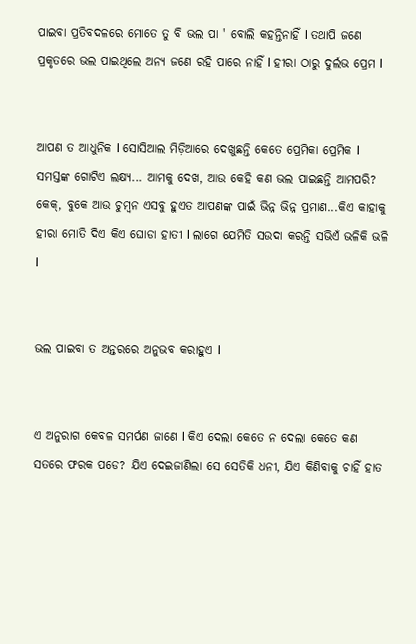ପାଇବା ପ୍ରତିବଦଳରେ ମୋତେ ତୁ ବି ଭଲ ପା ' ବୋଲି କହନ୍ତିନାହିଁ l ତଥାପି ଜଣେ ପ୍ରକୃତରେ ଭଲ ପାଇଥିଲେ ଅନ୍ୟ ଜଣେ ରହି ପାରେ ନାହିଁ l ହୀରା ଠାରୁ ଦୁର୍ଲଭ ପ୍ରେମ l


ଆପଣ ତ ଆଧୁନିକ l ସୋସିଆଲ ମିଡ଼ିଆରେ ଦେଖୁଛନ୍ତି କେତେ ପ୍ରେମିକା ପ୍ରେମିକ l ସମସ୍ତଙ୍କ ଗୋଟିଏ ଲକ୍ଷ୍ୟ... ଆମକୁ ଦେଖ, ଆଉ କେହି କଣ ଭଲ ପାଇଛନ୍ତି ଆମପରି? କେକ୍, ବୁକେ ଆଉ ଚୁମ୍ବନ ଏସବୁ ହୁଏତ ଆପଣଙ୍କ ପାଇଁ ଭିନ୍ନ ଭିନ୍ନ ପ୍ରମାଣ...କିଏ କାହାକୁ ହୀରା ମୋତି ଦିଏ କିଏ ଘୋଡା ହାତୀ l ଲାଗେ ଯେମିତି ସଉଦା କରନ୍ତି ସଭିଏଁ ଭଳିକି ଭଳି l


ଭଲ ପାଇବା ତ ଅନ୍ତରରେ ଅନୁଭବ କରାହୁଏ l


ଏ ଅନୁରାଗ କେବଳ ସମର୍ପଣ ଜାଣେ l କିଏ ଦେଲା କେତେ ନ ଦେଲା କେତେ କଣ ସତରେ ଫରକ ପଡେ? ଯିଏ ଦେଇଜାଣିଲା ସେ ସେତିକି ଧନୀ, ଯିଏ କିଣିବାକୁ ଚାହିଁ ହାତ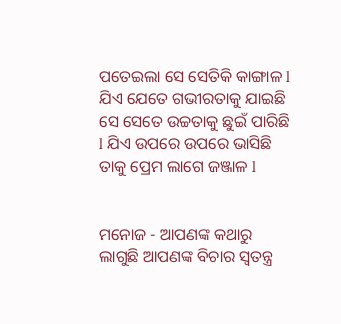ପତେଇଲା ସେ ସେତିକି କାଙ୍ଗାଳ l ଯିଏ ଯେତେ ଗଭୀରତାକୁ ଯାଇଛି ସେ ସେତେ ଉଚ୍ଚତାକୁ ଛୁଇଁ ପାରିଛି l ଯିଏ ଉପରେ ଉପରେ ଭାସିଛି ତାକୁ ପ୍ରେମ ଲାଗେ ଜଞ୍ଜାଳ l


ମନୋଜ - ଆପଣଙ୍କ କଥାରୁ ଲାଗୁଛି ଆପଣଙ୍କ ବିଚାର ସ୍ୱତନ୍ତ୍ର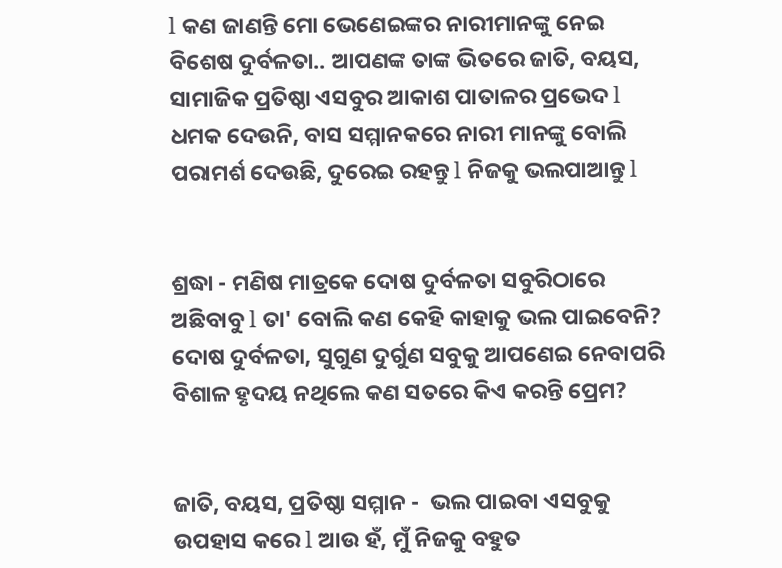l କଣ ଜାଣନ୍ତି ମୋ ଭେଣେଇଙ୍କର ନାରୀମାନଙ୍କୁ ନେଇ ବିଶେଷ ଦୁର୍ବଳତା.. ଆପଣଙ୍କ ତାଙ୍କ ଭିତରେ ଜାତି, ବୟସ, ସାମାଜିକ ପ୍ରତିଷ୍ଠା ଏସବୁର ଆକାଶ ପାତାଳର ପ୍ରଭେଦ l ଧମକ ଦେଉନି, ବାସ ସମ୍ମାନକରେ ନାରୀ ମାନଙ୍କୁ ବୋଲି ପରାମର୍ଶ ଦେଉଛି, ଦୁରେଇ ରହନ୍ତୁ l ନିଜକୁ ଭଲପାଆନ୍ତୁ l


ଶ୍ରଦ୍ଧା - ମଣିଷ ମାତ୍ରକେ ଦୋଷ ଦୁର୍ବଳତା ସବୁରିଠାରେ ଅଛିବାବୁ l ତା' ବୋଲି କଣ କେହି କାହାକୁ ଭଲ ପାଇବେନି? ଦୋଷ ଦୁର୍ବଳତା, ସୁଗୁଣ ଦୁର୍ଗୁଣ ସବୁକୁ ଆପଣେଇ ନେବାପରି ବିଶାଳ ହୃଦୟ ନଥିଲେ କଣ ସତରେ କିଏ କରନ୍ତି ପ୍ରେମ?


ଜାତି, ବୟସ, ପ୍ରତିଷ୍ଠା ସମ୍ମାନ -  ଭଲ ପାଇବା ଏସବୁକୁ ଉପହାସ କରେ l ଆଉ ହଁ, ମୁଁ ନିଜକୁ ବହୁତ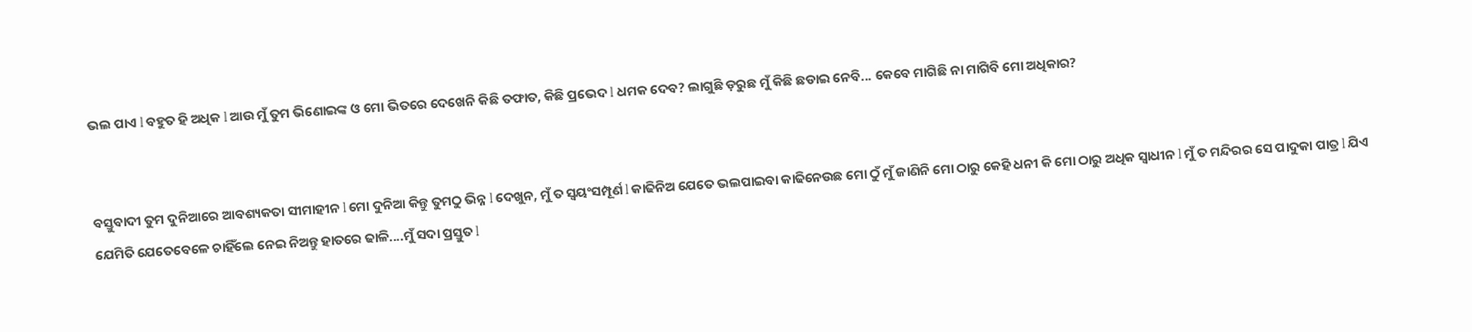ଭଲ ପାଏ l ବହୁତ ହି ଅଧିକ l ଆଉ ମୁଁ ତୁମ ଭିଣୋଇଙ୍କ ଓ ମୋ ଭିତରେ ଦେଖେନି କିଛି ତଫାତ, କିଛି ପ୍ରଭେଦ l ଧମକ ଦେବ? ଲାଗୁଛି ଡ଼ରୁଛ ମୁଁ କିଛି ଛଡାଇ ନେବି... କେବେ ମାଗିଛି ନା ମାଗିବି ମୋ ଅଧିକାର?


ବସ୍ତୁବାଦୀ ତୁମ ଦୁନିଆରେ ଆବଶ୍ୟକତା ସୀମାହୀନ l ମୋ ଦୁନିଆ କିନ୍ତୁ ତୁମଠୁ ଭିନ୍ନ l ଦେଖୁନ, ମୁଁ ତ ସ୍ୱୟଂସମ୍ପୂର୍ଣ l କାଢିନିଅ ଯେତେ ଭଲପାଇବା କାଢିନେଉଛ ମୋ ଠୁଁ ମୁଁ ଜାଣିନି ମୋ ଠାରୁ କେହି ଧନୀ କି ମୋ ଠାରୁ ଅଧିକ ସ୍ୱାଧୀନ l ମୁଁ ତ ମନ୍ଦିରର ସେ ପାଦୁକା ପାତ୍ର l ଯିଏ ଯେମିତି ଯେତେବେଳେ ଚାହିଁଲେ ନେଇ ନିଅନ୍ତୁ ହାତରେ ଢାଳି....ମୁଁ ସଦା ପ୍ରସ୍ତୁତ l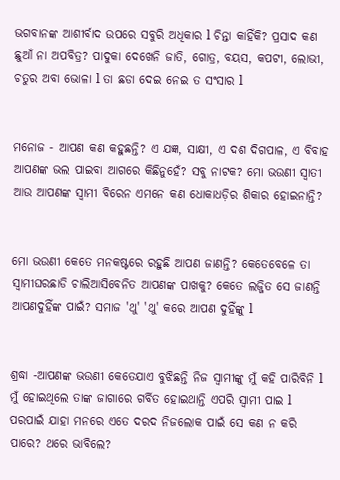ଭଗବାନଙ୍କ ଆଶୀର୍ବାଦ ଉପରେ ସବୁରି ଅଧିକାର l ଚିନ୍ତା କାହିଁକି? ପ୍ରସାଦ କଣ ଛୁଆଁ ନା ଅପବିତ୍ର? ପାଦୁକା ଦେଖେନି ଜାତି, ଗୋତ୍ର, ବୟସ, କପଟୀ, ଲୋଭୀ, ଚତୁର ଅବା ଭୋଳା l ତା ଛଡା ଦେଇ ନେଇ ତ ସଂସାର l


ମନୋଜ - ଆପଣ କଣ କହୁଛନ୍ତି? ଏ ଯଜ୍ଞ, ସାକ୍ଷୀ, ଏ ଦଶ ଦିଗପାଳ, ଏ ବିବାହ ଆପଣଙ୍କ ଭଲ ପାଇବା ଆଗରେ କିଛିନୁହେଁ? ସବୁ ନାଟକ? ମୋ ଭଉଣୀ ସ୍ୱାତୀ ଆଉ ଆପଣଙ୍କ ସ୍ୱାମୀ ବିରେନ ଏମନେ କଣ ଧୋକାଧଡ଼ିର ଶିକାର ହୋଇନାନ୍ତି?


ମୋ ଭଉଣୀ କେତେ ମନକଷ୍ଟରେ ରହୁଛି ଆପଣ ଜାଣନ୍ତି? କେତେବେଳେ ତା ସ୍ୱାମୀଘରଛାଡି ଚାଲିଆସିବେନିତ ଆପଣଙ୍କ ପାଖକୁ? କେତେ ଲଜ୍ଜିତ ସେ ଜାଣନ୍ତି ଆପଣଦୁହିଁଙ୍କ ପାଇଁ? ସମାଜ 'ଥୁ' 'ଥୁ' କରେ ଆପଣ ଦୁହିଁଙ୍କୁ l


ଶ୍ରଦ୍ଧା -ଆପଣଙ୍କ ଭଉଣୀ କେତେଯାଏ ବୁଝିଛନ୍ତି ନିଜ ସ୍ୱାମୀଙ୍କୁ ମୁଁ କହି ପାରିବିନି l ମୁଁ ହୋଇଥିଲେ ତାଙ୍କ ଜାଗାରେ ଗର୍ବିତ ହୋଇଥାନ୍ତି ଏପରି ସ୍ୱାମୀ ପାଇ l ପରପାଇଁ ଯାହା ମନରେ ଏତେ ଦରଦ ନିଜଲୋକ ପାଇଁ ସେ କଣ ନ କରି ପାରେ? ଥରେ ଭାବିଲେ?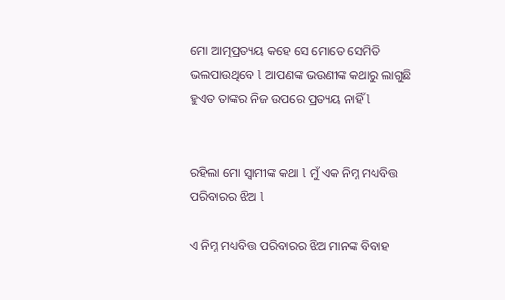ମୋ ଆତ୍ମପ୍ରତ୍ୟୟ କହେ ସେ ମୋତେ ସେମିତି ଭଲପାଉଥିବେ l ଆପଣଙ୍କ ଭଉଣୀଙ୍କ କଥାରୁ ଲାଗୁଛି ହୁଏତ ତାଙ୍କର ନିଜ ଉପରେ ପ୍ରତ୍ୟୟ ନାହିଁ l


ରହିଲା ମୋ ସ୍ୱାମୀଙ୍କ କଥା l ମୁଁ ଏକ ନିମ୍ନ ମଧ୍ୟବିତ୍ତ ପରିବାରର ଝିଅ l

ଏ ନିମ୍ନ ମଧ୍ୟବିତ୍ତ ପରିବାରର ଝିଅ ମାନଙ୍କ ବିବାହ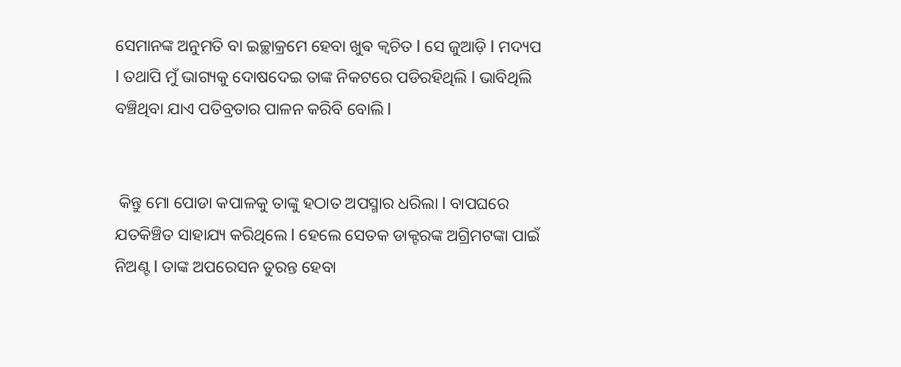ସେମାନଙ୍କ ଅନୁମତି ବା ଇଚ୍ଛାକ୍ରମେ ହେବା ଖୁଵ କ୍ଵଚିତ l ସେ ଜୁଆଡ଼ି l ମଦ୍ୟପ l ତଥାପି ମୁଁ ଭାଗ୍ୟକୁ ଦୋଷଦେଇ ତାଙ୍କ ନିକଟରେ ପଡିରହିଥିଲି l ଭାବିଥିଲି ବଞ୍ଚିଥିବା ଯାଏ ପତିବ୍ରତାର ପାଳନ କରିବି ବୋଲି l


 କିନ୍ତୁ ମୋ ପୋଡା କପାଳକୁ ତାଙ୍କୁ ହଠାତ ଅପସ୍ମାର ଧରିଲା l ବାପଘରେ ଯତକିଞ୍ଚିତ ସାହାଯ୍ୟ କରିଥିଲେ l ହେଲେ ସେତକ ଡାକ୍ଟରଙ୍କ ଅଗ୍ରିମଟଙ୍କା ପାଇଁ ନିଅଣ୍ଟ l ତାଙ୍କ ଅପରେସନ ତୁରନ୍ତ ହେବା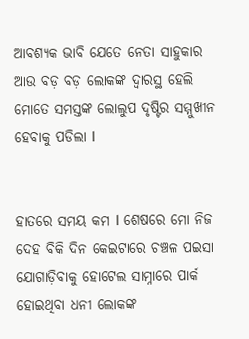ଆବଶ୍ୟକ ଭାବି ଯେତେ ନେତା ସାହୁକାର ଆଉ ବଡ଼ ବଡ଼ ଲୋକଙ୍କ ଦ୍ୱାରସ୍ଥ ହେଲି ମୋତେ ସମସ୍ତଙ୍କ ଲୋଲୁପ ଦୃଷ୍ଟିର ସମ୍ମୁଖୀନ ହେବାକୁ ପଡିଲା l


ହାତରେ ସମୟ କମ l ଶେଷରେ ମୋ ନିଜ ଦେହ ବିକି ଦିନ କେଇଟାରେ ଚଞ୍ଚଳ ପଇସା ଯୋଗାଡ଼ିବାକୁ ହୋଟେଲ ସାମ୍ନାରେ ପାର୍କ ହୋଇଥିବା ଧନୀ ଲୋକଙ୍କ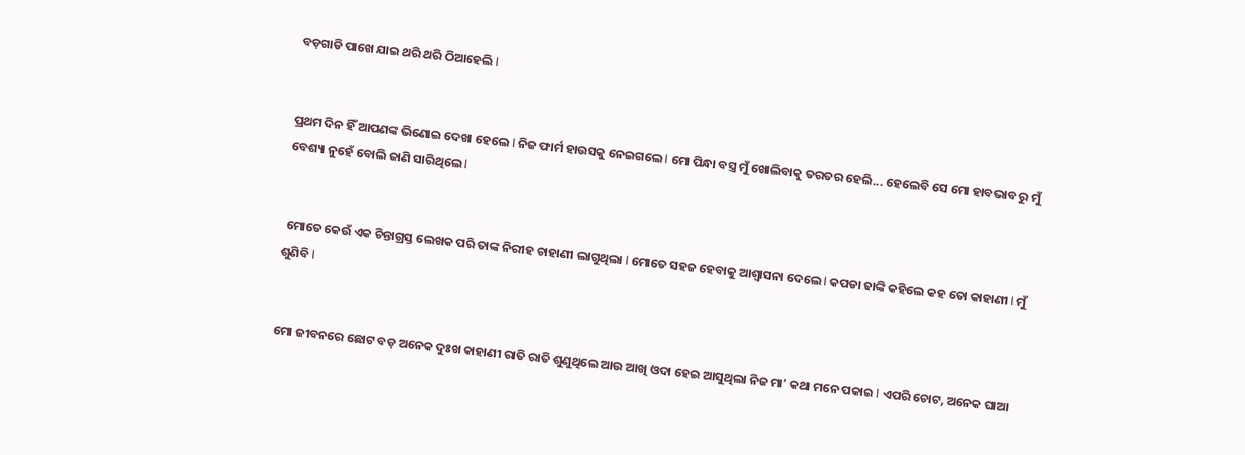ବଡ଼ଗାଡି ପାଖେ ଯାଇ ଥରି ଥରି ଠିଆହେଲି l


ପ୍ରଥମ ଦିନ ହିଁ ଆପଣଙ୍କ ଭିଣୋଇ ଦେଖା ହେଲେ l ନିଜ ଫାର୍ମ ହାଉସକୁ ନେଇଗଲେ l ମୋ ପିନ୍ଧା ବସ୍ତ୍ର ମୁଁ ଖୋଲିବାକୁ ତରତର ହେଲି... ହେଲେବି ସେ ମୋ ହାବଭାବ ରୁ ମୁଁ ବେଶ୍ୟା ନୁହେଁ ବୋଲି ଜାଣି ସାରିଥିଲେ l


 ମୋତେ କେଉଁ ଏକ ଚିନ୍ତାଗ୍ରସ୍ତ ଲେଖକ ପରି ତାଙ୍କ ନିରୀହ ଚାହାଣୀ ଲାଗୁଥିଲା l ମୋତେ ସହଜ ହେବାକୁ ଆଶ୍ୱାସନା ଦେଲେ l କପଡା ଢାଙ୍କି କହିଲେ କହ ତୋ କାହାଣୀ l ମୁଁ ଶୁଣିବି l


ମୋ ଜୀବନରେ ଛୋଟ ବଡ଼ ଅନେକ ଦୁଃଖ କାହାଣୀ ରାତି ରାତି ଶୁଣୁଥିଲେ ଆଉ ଆଖି ଓଦା ହେଇ ଆସୁଥିଲା ନିଜ ମା' କଥା ମନେ ପକାଇ l ଏପରି ଚୋଟ, ଅନେକ ଘାଆ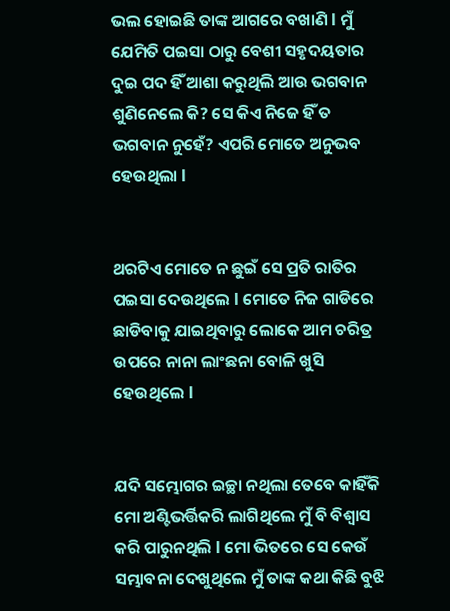ଭଲ ହୋଇଛି ତାଙ୍କ ଆଗରେ ବଖାଣି l ମୁଁ ଯେମିତି ପଇସା ଠାରୁ ବେଶୀ ସହୃଦୟତାର ଦୁଇ ପଦ ହିଁ ଆଶା କରୁଥିଲି ଆଉ ଭଗବାନ ଶୁଣିନେଲେ କି? ସେ କିଏ ନିଜେ ହିଁ ତ ଭଗବାନ ନୁହେଁ? ଏପରି ମୋତେ ଅନୁଭବ ହେଉଥିଲା l


ଥରଟିଏ ମୋତେ ନ ଛୁଇଁ ସେ ପ୍ରତି ରାତିର ପଇସା ଦେଉଥିଲେ l ମୋତେ ନିଜ ଗାଡିରେ ଛାଡିବାକୁ ଯାଇଥିବାରୁ ଲୋକେ ଆମ ଚରିତ୍ର ଉପରେ ନାନା ଲାଂଛନା ବୋଳି ଖୁସି ହେଉଥିଲେ l


ଯଦି ସମ୍ଭୋଗର ଇଚ୍ଛା ନଥିଲା ତେବେ କାହିଁକି ମୋ ଅଣ୍ଟିଭର୍ତ୍ତିକରି ଲାଗିଥିଲେ ମୁଁ ବି ବିଶ୍ୱାସ କରି ପାରୁନଥିଲି l ମୋ ଭିତରେ ସେ କେଉଁ ସମ୍ଭାବନା ଦେଖୁଥିଲେ ମୁଁ ତାଙ୍କ କଥା କିଛି ବୁଝି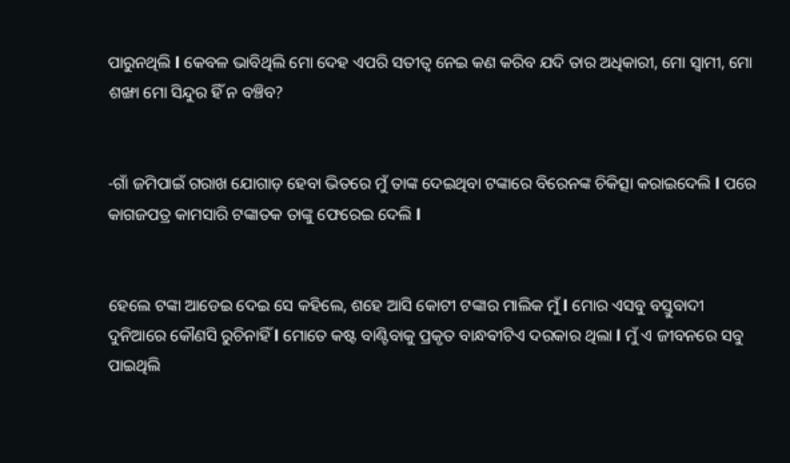ପାରୁନଥିଲି l କେବଳ ଭାବିଥିଲି ମୋ ଦେହ ଏପରି ସତୀତ୍ୱ ନେଇ କଣ କରିବ ଯଦି ତାର ଅଧିକାରୀ, ମୋ ସ୍ୱାମୀ, ମୋ ଶଙ୍ଖା ମୋ ସିନ୍ଦୁର ହିଁ ନ ବଞ୍ଚିବ?


-ଗାଁ ଜମିପାଇଁ ଗରାଖ ଯୋଗାଡ଼ ହେବା ଭିତରେ ମୁଁ ତାଙ୍କ ଦେଇଥିବା ଟଙ୍କାରେ ବିରେନଙ୍କ ଚିକିତ୍ସା କରାଇଦେଲି l ପରେ କାଗଜପତ୍ର କାମସାରି ଟଙ୍କାତକ ତାଙ୍କୁ ଫେରେଇ ଦେଲି l


ହେଲେ ଟଙ୍କା ଆଡେଇ ଦେଇ ସେ କହିଲେ, ଶହେ ଆସି କୋଟୀ ଟଙ୍କାର ମାଲିକ ମୁଁ l ମୋର ଏସବୁ ବସ୍ତୁବାଦୀ ଦୁନିଆରେ କୌଣସି ରୁଚିନାହିଁ l ମୋତେ କଷ୍ଟ ବାଣ୍ଟିବାକୁ ପ୍ରକୃତ ବାନ୍ଧଵୀଟିଏ ଦରକାର ଥିଲା l ମୁଁ ଏ ଜୀବନରେ ସବୁ ପାଇଥିଲି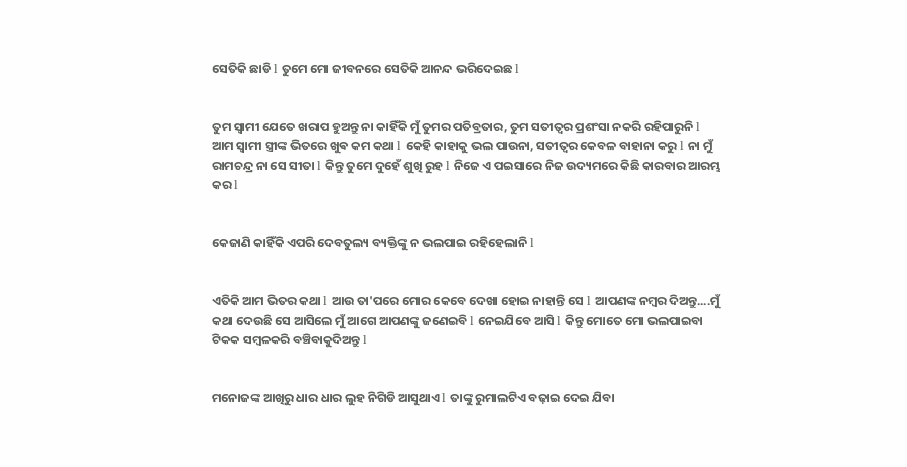ସେତିକି ଛାଡି l ତୁମେ ମୋ ଜୀବନରେ ସେତିକି ଆନନ୍ଦ ଭରିଦେଇଛ l


ତୁମ ସ୍ୱାମୀ ଯେତେ ଖରାପ ହୁଅନ୍ତୁ ନା କାହିଁକି ମୁଁ ତୁମର ପତିବ୍ରତାର, ତୁମ ସତୀତ୍ୱର ପ୍ରଶଂସା ନକରି ରହିପାରୁନି l ଆମ ସ୍ୱାମୀ ସ୍ତ୍ରୀଙ୍କ ଭିତରେ ଖୁଵ କମ କଥା l କେହି କାହାକୁ ଭଲ ପାଉନା, ସତୀତ୍ୱର କେବଳ ବାହାନା କରୁ l ନା ମୁଁ ରାମଚନ୍ଦ୍ର ନା ସେ ସୀତା l କିନ୍ତୁ ତୁମେ ଦୁହେଁ ଶୁଖି ରୁହ l ନିଜେ ଏ ପଇସାରେ ନିଜ ଉଦ୍ୟମରେ କିଛି କାରବାର ଆରମ୍ଭ କର l


କେଜାଣି କାହିଁକି ଏପରି ଦେବତୁଲ୍ୟ ବ୍ୟକ୍ତିଙ୍କୁ ନ ଭଲପାଇ ରହିହେଲାନି l


ଏତିକି ଆମ ଭିତର କଥା l ଆଉ ତା'ପରେ ମୋର କେବେ ଦେଖା ହୋଇ ନାହାନ୍ତି ସେ l ଆପଣଙ୍କ ନମ୍ବର ଦିଅନ୍ତୁ....ମୁଁ କଥା ଦେଉଛି ସେ ଆସିଲେ ମୁଁ ଆଗେ ଆପଣଙ୍କୁ ଜଣେଇବି l ନେଇଯିବେ ଆସି l କିନ୍ତୁ ମୋତେ ମୋ ଭଲପାଇବା ଟିକକ ସମ୍ବଳକରି ବଞ୍ଚିବାକୁଦିଅନ୍ତୁ l


ମନୋଜଙ୍କ ଆଖିରୁ ଧାର ଧାର ଲୁହ ନିଗିଡି ଆସୁଥାଏ l ତାଙ୍କୁ ରୁମାଲଟିଏ ବଢ଼ାଇ ଦେଇ ଯିବା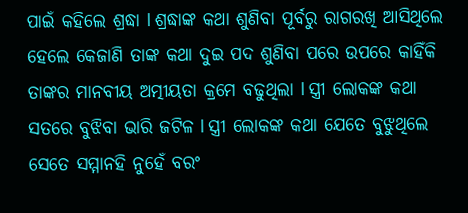ପାଇଁ କହିଲେ ଶ୍ରଦ୍ଧା l ଶ୍ରଦ୍ଧାଙ୍କ କଥା ଶୁଣିବା ପୂର୍ବରୁ ରାଗରଖି ଆସିଥିଲେ ହେଲେ କେଜାଣି ତାଙ୍କ କଥା ଦୁଇ ପଦ ଶୁଣିବା ପରେ ଉପରେ କାହିଁକି ତାଙ୍କର ମାନବୀୟ ଅତ୍ମୀୟତା କ୍ରମେ ବଢୁଥିଲା l ସ୍ତ୍ରୀ ଲୋକଙ୍କ କଥା ସତରେ ବୁଝିବା ଭାରି ଜଟିଳ l ସ୍ତ୍ରୀ ଲୋକଙ୍କ କଥା ଯେତେ ବୁଝୁଥିଲେ ସେତେ ସମ୍ମାନହି ନୁହେଁ ବରଂ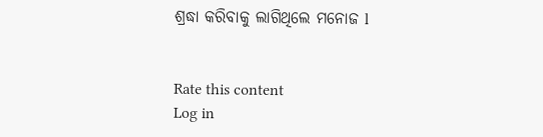ଶ୍ରଦ୍ଧା କରିବାକୁ ଲାଗିଥିଲେ ମନୋଜ l


Rate this content
Log in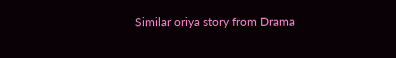Similar oriya story from Drama